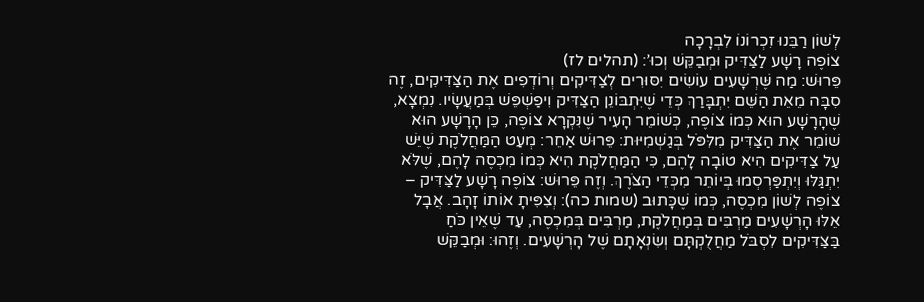לְשׁוֹן רַבֵּנוּ זִכְרוֹנוֹ לִבְרָכָה
צוֹפֶה רָשָׁע לַצַּדִּיק וּמְבַקֵּשׁ וְכוּ’: (תהלים לז)
פֵּרוּשׁ: מַה שֶּׁרְשָׁעִים עוֹשִׂים יִסּוּרִים לְצַדִּיקִים וְרוֹדְפִים אֶת הַצַּדִּיקִים, זֶה סִבָּה מֵאֵת הַשֵּׁם יִתְבָּרַךְ כְּדֵי שֶׁיִּתְבּוֹנֵן הַצַּדִּיק וִיפַשְׁפֵּשׁ בְּמַעֲשָׂיו. נִמְצָא, שֶׁהָרָשָׁע הוּא כְּמוֹ צוֹפֶה, כְּשׁוֹמֵר הָעִיר שֶׁנִּקְרָא צוֹפֶה, כֵּן הָרָשָׁע הוּא שׁוֹמֵר אֶת הַצַּדִּיק מִלִּפֹּל בְּגַשְׁמִיּוּת: פֵּרוּשׁ אַחֵר: מְעַט הַמַּחֲלֹקֶת שֶׁיֵּשׁ עַל צַדִּיקִים הִיא טוֹבָה לָהֶם, כִּי הַמַּחֲלֹקֶת הִיא כְּמוֹ מִכְסֶה לָהֶם, שֶׁלֹּא יִתְגַּלּוּ וְיִתְפַּרְסְמוּ בְּיוֹתֵר מִכְּדֵי הַצֹּרֶךְ. וְזֶה פֵּרוּשׁ: צוֹפֶה רָשָׁע לַצַּדִּיק – צוֹפֶה לְשׁוֹן מִכְסֶה, כְּמוֹ שֶׁכָּתוּב (שמות כה): וְצִפִּיתָ אוֹתוֹ זָהָב. אֲבָל אֵלּוּ הָרְשָׁעִים מַרְבִּים בְּמַחֲלֹקֶת, מַרְבִּים בְּמִכְסֶה, עַד שֶׁאֵין כֹּחַ בַּצַּדִּיקִים לִסְבֹּל מַחֲלֻקְתָּם וְשִׂנְאָתָם שֶׁל הָרְשָׁעִים. וְזֶהוּ: וּמְבַקֵּשׁ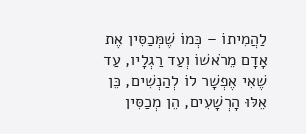לַהֲמִיתוֹ – כְּמוֹ שֶׁמְּכַסִּין אֶת אָדָם מֵרֹאשׁוֹ וְעַד רַגְלָיו, עַד שֶׁאִי אֶפְשָׁר לוֹ לְהַנְשִׁים, כֵּן אֵלּוּ הָרְשָׁעִים, הֵן מְכַסִּין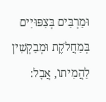וּמַרְבִּים בְּצִפּוּיִים בְּמַחֲלֹקֶת וּמְבַקְשִׁין לַהֲמִיתוֹ, אֲבָל: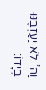וַה’ לֹא יַעַזְבֶנּוּ בְיָדוֹ: